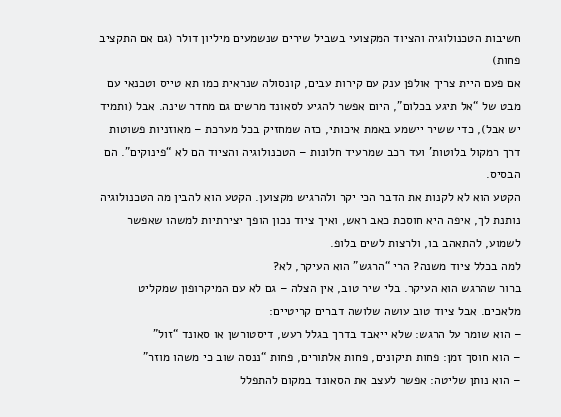חשיבות הטכנולוגיה והציוד המקצועי בשביל שירים שנשמעים מיליון דולר (גם אם התקציב פחות)
אם פעם היית צריך אולפן ענק עם קירות עבים, קונסולה שנראית כמו תא טייס וטכנאי עם מבט של “אל תיגע בכלום”, היום אפשר להגיע לסאונד מרשים גם מחדר שינה. אבל (ותמיד יש אבל), כדי ששיר יישמע באמת איכותי, כזה שמחזיק בכל מערכת – מאוזניות פשוטות דרך רמקול בלוטות’ ועד רכב שמרעיד חלונות – הטכנולוגיה והציוד הם לא “פינוקים”. הם הבסיס.
הקטע הוא לא לקנות את הדבר הכי יקר ולהרגיש מקצוען. הקטע הוא להבין מה הטכנולוגיה נותנת לך, איפה היא חוסכת כאב ראש, ואיך ציוד נכון הופך יצירתיות למשהו שאפשר לשמוע, להתאהב בו, ולרצות לשים בלופ.
למה בכלל ציוד משנה? הרי “הרגש” הוא העיקר, לא?
ברור שהרגש הוא העיקר. בלי שיר טוב, אין הצלה – גם לא עם המיקרופון שמקליט מלאכים. אבל ציוד טוב עושה שלושה דברים קריטיים:
– הוא שומר על הרגש: שלא ייאבד בדרך בגלל רעש, דיסטורשן או סאונד “זול”
– הוא חוסך זמן: פחות תיקונים, פחות אלתורים, פחות “ננסה שוב כי משהו מוזר”
– הוא נותן שליטה: אפשר לעצב את הסאונד במקום להתפלל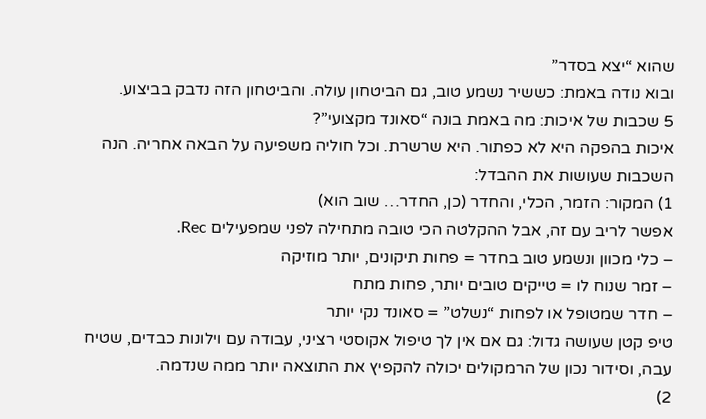שהוא “יצא בסדר”
ובוא נודה באמת: כששיר נשמע טוב, גם הביטחון עולה. והביטחון הזה נדבק בביצוע.
5 שכבות של איכות: מה באמת בונה “סאונד מקצועי”?
איכות בהפקה היא לא כפתור. היא שרשרת. וכל חוליה משפיעה על הבאה אחריה. הנה השכבות שעושות את ההבדל:
1) המקור: הזמר, הכלי, והחדר (כן, החדר… שוב הוא)
אפשר לריב עם זה, אבל ההקלטה הכי טובה מתחילה לפני שמפעילים Rec.
– כלי מכוון ונשמע טוב בחדר = פחות תיקונים, יותר מוזיקה
– זמר שנוח לו = טייקים טובים יותר, פחות מתח
– חדר שמטופל או לפחות “נשלט” = סאונד נקי יותר
טיפ קטן שעושה גדול: גם אם אין לך טיפול אקוסטי רציני, עבודה עם וילונות כבדים, שטיח עבה, וסידור נכון של הרמקולים יכולה להקפיץ את התוצאה יותר ממה שנדמה.
2)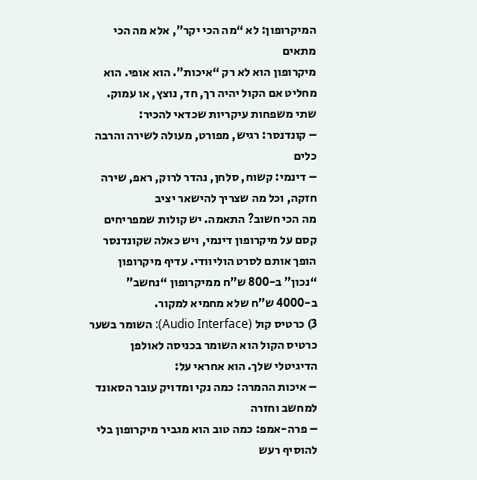המיקרופון: לא “מה הכי יקר”, אלא מה הכי מתאים
מיקרופון הוא לא רק “איכות”. הוא אופי. הוא מחליט אם הקול יהיה רך, חד, נוצץ, או עמוק.
שתי משפחות עיקריות שכדאי להכיר:
– קונדנסר: רגיש, מפורט, מעולה לשירה והרבה כלים
– דינמי: קשוח, סלחן, נהדר לרוק, ראפ, שירה חזקה, וכל מה שצריך להישאר יציב
מה הכי חשוב? התאמה. יש קולות שמפריחים קסם על מיקרופון דינמי, ויש כאלה שקונדנסר הופך אותם לסרט הוליוודי. עדיף מיקרופון “נכון” ב-800 ש”ח ממיקרופון “נחשב” ב-4000 ש”ח שלא מחמיא למקור.
3) כרטיס קול (Audio Interface): השומר בשער
כרטיס הקול הוא השומר בכניסה לאולפן הדיגיטלי שלך. הוא אחראי על:
– איכות ההמרה: כמה נקי ומדויק עובר הסאונד למחשב וחזרה
– פרה-אמפ: כמה טוב הוא מגביר מיקרופון בלי להוסיף רעש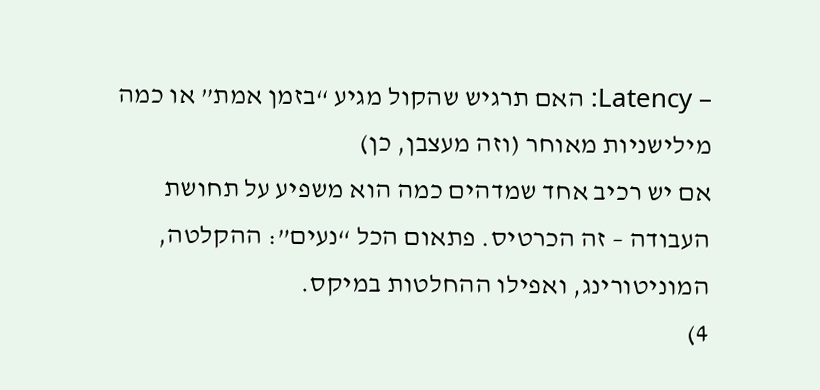– Latency: האם תרגיש שהקול מגיע “בזמן אמת” או כמה מילישניות מאוחר (וזה מעצבן, כן)
אם יש רכיב אחד שמדהים כמה הוא משפיע על תחושת העבודה – זה הכרטיס. פתאום הכל “נעים”: ההקלטה, המוניטורינג, ואפילו ההחלטות במיקס.
4)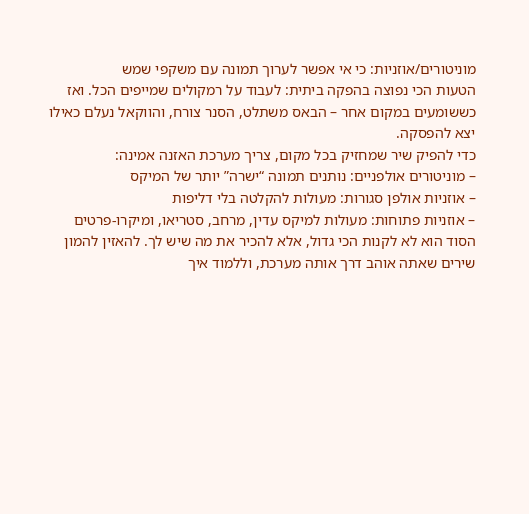מוניטורים/אוזניות: כי אי אפשר לערוך תמונה עם משקפי שמש
הטעות הכי נפוצה בהפקה ביתית: לעבוד על רמקולים שמייפים הכל. ואז כששומעים במקום אחר – הבאס משתלט, הסנר צורח, והווקאל נעלם כאילו יצא להפסקה.
כדי להפיק שיר שמחזיק בכל מקום, צריך מערכת האזנה אמינה:
– מוניטורים אולפניים: נותנים תמונה “ישרה” יותר של המיקס
– אוזניות אולפן סגורות: מעולות להקלטה בלי דליפות
– אוזניות פתוחות: מעולות למיקס עדין, מרחב, סטריאו, ומיקרו-פרטים
הסוד הוא לא לקנות הכי גדול, אלא להכיר את מה שיש לך. להאזין להמון שירים שאתה אוהב דרך אותה מערכת, וללמוד איך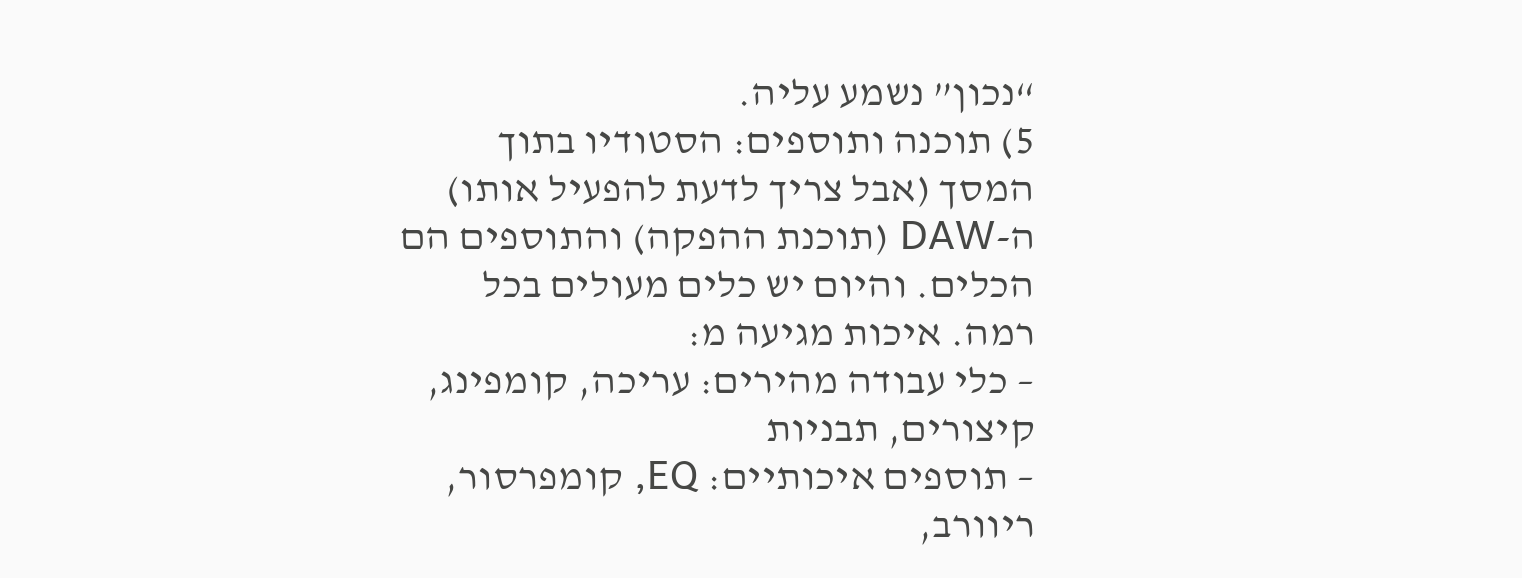“נכון” נשמע עליה.
5) תוכנה ותוספים: הסטודיו בתוך המסך (אבל צריך לדעת להפעיל אותו)
ה-DAW (תוכנת ההפקה) והתוספים הם הכלים. והיום יש כלים מעולים בכל רמה. איכות מגיעה מ:
– כלי עבודה מהירים: עריכה, קומפינג, קיצורים, תבניות
– תוספים איכותיים: EQ, קומפרסור, ריוורב,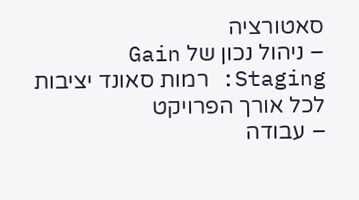סאטורציה
– ניהול נכון של Gain Staging: רמות סאונד יציבות לכל אורך הפרויקט
– עבודה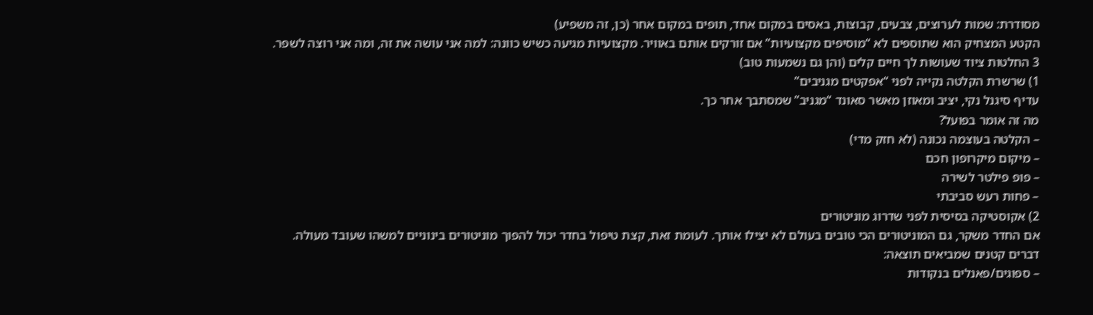מסודרת: שמות לערוצים, צבעים, קבוצות, באסים במקום אחד, תופים במקום אחר (כן, זה משפיע)
הקטע המצחיק הוא שתוספים לא “מוסיפים מקצועיות” אם זורקים אותם באוויר. מקצועיות מגיעה כשיש כוונה: למה אני עושה את זה, ומה אני רוצה לשפר.
3 החלטות ציוד שעושות לך חיים קלים (והן גם נשמעות טוב)
1) שרשרת הקלטה נקייה לפני “אפקטים מגניבים”
עדיף סיגנל נקי, יציב ומאוזן מאשר סאונד “מגניב” שמסתבך אחר כך.
מה זה אומר בפועל?
– הקלטה בעוצמה נכונה (לא חזק מדי)
– מיקום מיקרופון חכם
– פופ פילטר לשירה
– פחות רעש סביבתי
2) אקוסטיקה בסיסית לפני שדרוג מוניטורים
אם החדר משקר, גם המוניטורים הכי טובים בעולם לא יצילו אותך. לעומת זאת, קצת טיפול בחדר יכול להפוך מוניטורים בינוניים למשהו שעובד מעולה.
דברים קטנים שמביאים תוצאה:
– ספוגים/פאנלים בנקודות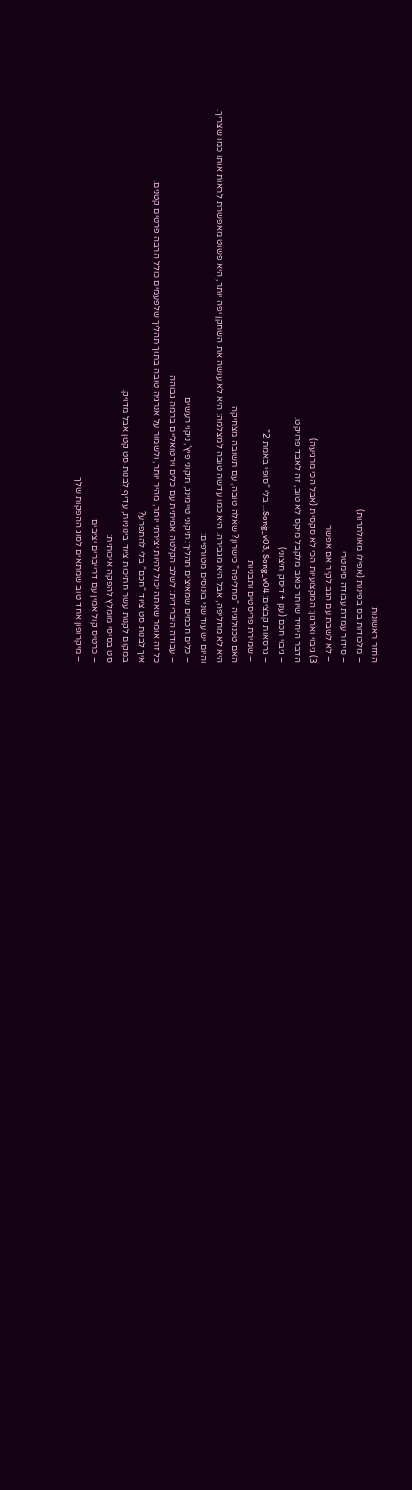החזר ראשונות
– מלכודות בס בפינות (אפילו מאולתרות)
– סידור עמדת עבודה סימטרי
– לא לשבת עם הגב לקיר אם אפשר
3) גיבוי וארגון: המקצועיות הכי לא סקסית (אבל הכי מרגיעה)
הדבר היחיד שיותר כואב מלקבל מיקס לא טוב, זה לאבד פרויקט.
– גיבוי חכם (ענן + דיסק חיצוני)
– גרסאות קבצים: Song_v03, Song_v04… בלי “סופי באמת 2”
– שמירת פריסטים ותבניות
האם טכנולוגיה “מחליפה” כישרון? שאלה טובה, עם תשובה מצחיקה
היא לא מחליפה, אבל היא מגבירה. היא כמו עדשה טובה למצלמה: היא לא עושה את השחקן יפה יותר, היא פשוט מאפשרת לראות אותו כמו שצריך.
והיום יש עוד שני בונוסים מטורפים:
– כלים חכמים שמאיצים תהליך: תיקוני טיימינג, תיקוני פיץ’, ניקוי רעשים
– עבודה היברידית: לשלב הקלטה אמיתית עם כלים וירטואליים ברמה גבוהה
כל זה אומר שאתה יכול להיות יצירתי יותר, מהיר יותר, ולשמור על אנרגיה טובה בתוך תהליך שלפעמים כולל הרבה פרטים קטנים.
איך לבנות סט ציוד “חכם” בלי להתפרע?
במקום לקנות עשר חתיכות ציוד בינוניות, עדיף לבנות סט קטן אבל מדויק.
סט בסיסי מומלץ להפקה איכותית:
– כרטיס קול אמין עם דרייברים יציבים
– מיקרופון אחד טוב שמתאים לסוג ההפקות שלך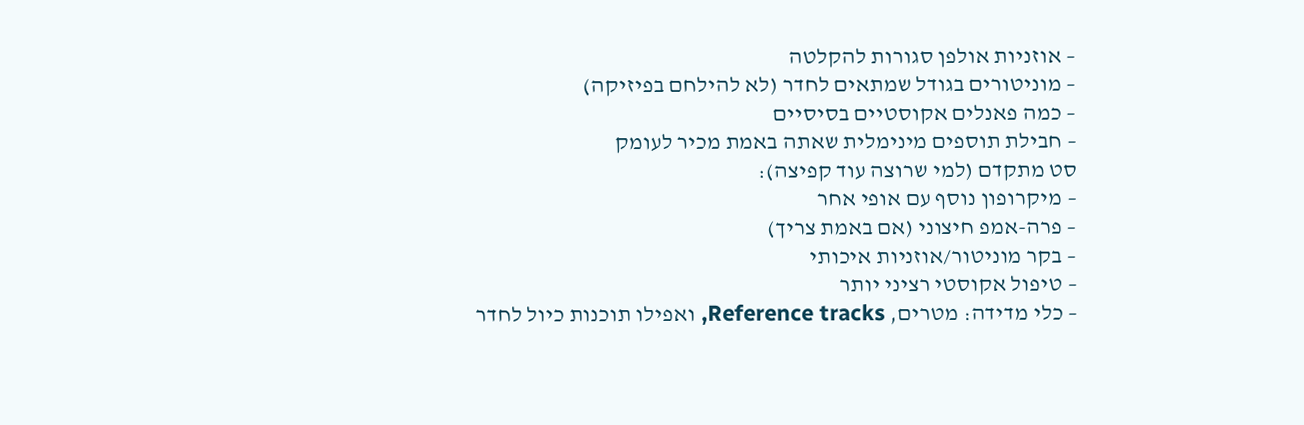– אוזניות אולפן סגורות להקלטה
– מוניטורים בגודל שמתאים לחדר (לא להילחם בפיזיקה)
– כמה פאנלים אקוסטיים בסיסיים
– חבילת תוספים מינימלית שאתה באמת מכיר לעומק
סט מתקדם (למי שרוצה עוד קפיצה):
– מיקרופון נוסף עם אופי אחר
– פרה-אמפ חיצוני (אם באמת צריך)
– בקר מוניטור/אוזניות איכותי
– טיפול אקוסטי רציני יותר
– כלי מדידה: מטרים, Reference tracks, ואפילו תוכנות כיול לחדר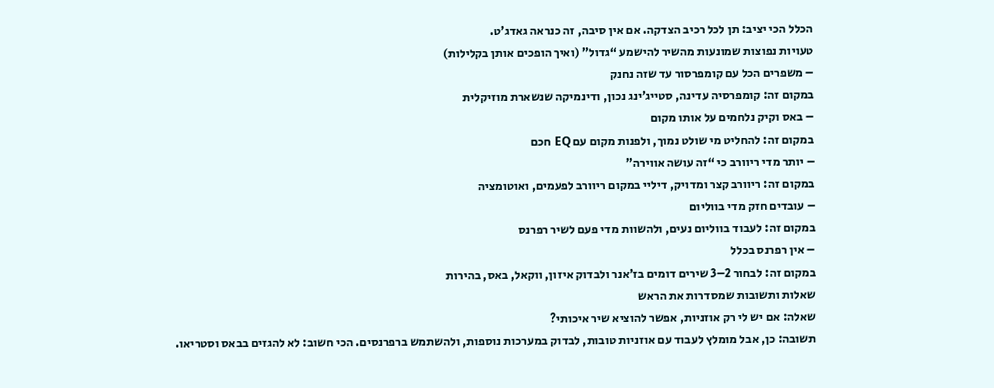הכלל הכי יציב: תן לכל רכיב הצדקה. אם אין סיבה, זה כנראה גאדג’ט.
טעויות נפוצות שמונעות מהשיר להישמע “גדול” (ואיך הופכים אותן בקלילות)
– משפרים הכל עם קומפרסור עד שזה נחנק
במקום זה: קומפרסיה עדינה, סטייג’ינג נכון, ודינמיקה שנשארת מוזיקלית
– באס וקיק נלחמים על אותו מקום
במקום זה: להחליט מי שולט נמוך, ולפנות מקום עם EQ חכם
– יותר מדי ריוורב כי “זה עושה אווירה”
במקום זה: ריוורב קצר ומדויק, דיליי במקום ריוורב לפעמים, ואוטומציה
– עובדים חזק מדי בווליום
במקום זה: לעבוד בווליום נעים, ולהשוות מדי פעם לשיר רפרנס
– אין רפרנס בכלל
במקום זה: לבחור 2–3 שירים דומים בז’אנר ולבדוק איזון, ווקאל, באס, בהירות
שאלות ותשובות שמסדרות את הראש
שאלה: אם יש לי רק אוזניות, אפשר להוציא שיר איכותי?
תשובה: כן, אבל מומלץ לעבוד עם אוזניות טובות, לבדוק במערכות נוספות, ולהשתמש ברפרנסים. הכי חשוב: לא להגזים בבאס וסטריאו.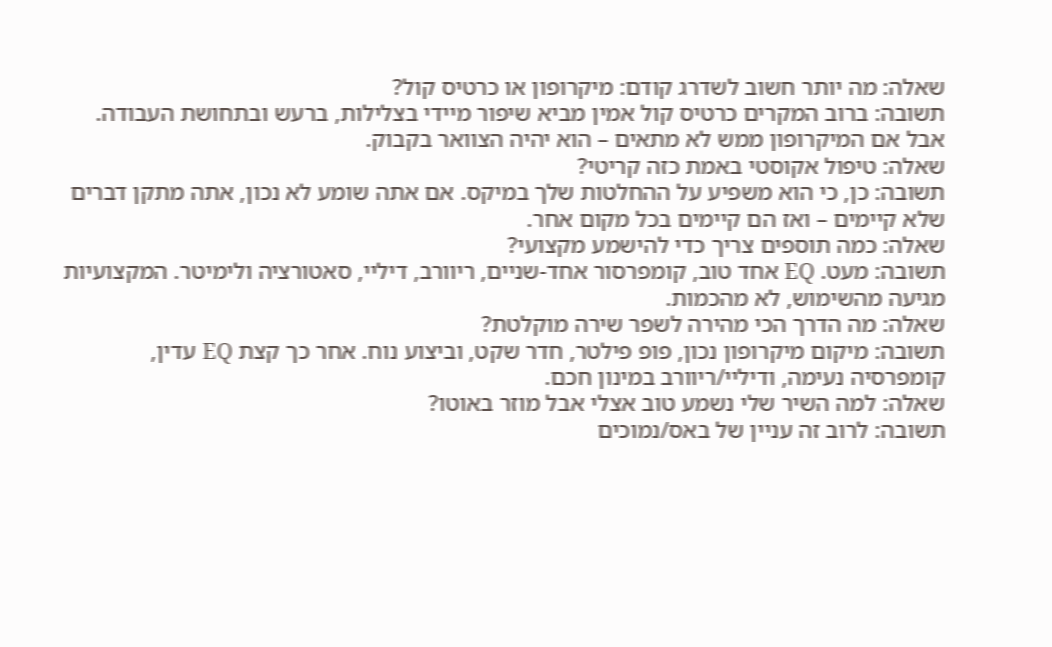שאלה: מה יותר חשוב לשדרג קודם: מיקרופון או כרטיס קול?
תשובה: ברוב המקרים כרטיס קול אמין מביא שיפור מיידי בצלילות, ברעש ובתחושת העבודה. אבל אם המיקרופון ממש לא מתאים – הוא יהיה הצוואר בקבוק.
שאלה: טיפול אקוסטי באמת כזה קריטי?
תשובה: כן, כי הוא משפיע על ההחלטות שלך במיקס. אם אתה שומע לא נכון, אתה מתקן דברים שלא קיימים – ואז הם קיימים בכל מקום אחר.
שאלה: כמה תוספים צריך כדי להישמע מקצועי?
תשובה: מעט. EQ אחד טוב, קומפרסור אחד-שניים, ריוורב, דיליי, סאטורציה ולימיטר. המקצועיות מגיעה מהשימוש, לא מהכמות.
שאלה: מה הדרך הכי מהירה לשפר שירה מוקלטת?
תשובה: מיקום מיקרופון נכון, פופ פילטר, חדר שקט, וביצוע נוח. אחר כך קצת EQ עדין, קומפרסיה נעימה, ודיליי/ריוורב במינון חכם.
שאלה: למה השיר שלי נשמע טוב אצלי אבל מוזר באוטו?
תשובה: לרוב זה עניין של באס/נמוכים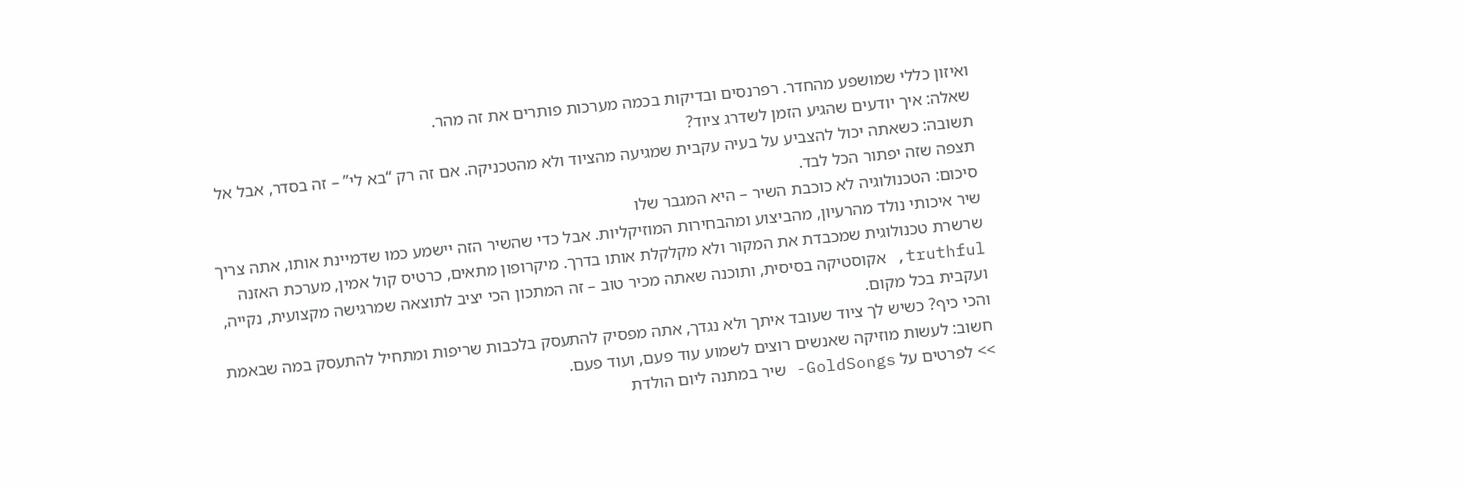ואיזון כללי שמושפע מהחדר. רפרנסים ובדיקות בכמה מערכות פותרים את זה מהר.
שאלה: איך יודעים שהגיע הזמן לשדרג ציוד?
תשובה: כשאתה יכול להצביע על בעיה עקבית שמגיעה מהציוד ולא מהטכניקה. אם זה רק “בא לי” – זה בסדר, אבל אל תצפה שזה יפתור הכל לבד.
סיכום: הטכנולוגיה לא כוכבת השיר – היא המגבר שלו
שיר איכותי נולד מהרעיון, מהביצוע ומהבחירות המוזיקליות. אבל כדי שהשיר הזה יישמע כמו שדמיינת אותו, אתה צריך שרשרת טכנולוגית שמכבדת את המקור ולא מקלקלת אותו בדרך. מיקרופון מתאים, כרטיס קול אמין, מערכת האזנה truthful, אקוסטיקה בסיסית, ותוכנה שאתה מכיר טוב – זה המתכון הכי יציב לתוצאה שמרגישה מקצועית, נקייה, ועקבית בכל מקום.
והכי כיף? כשיש לך ציוד שעובד איתך ולא נגדך, אתה מפסיק להתעסק בלכבות שריפות ומתחיל להתעסק במה שבאמת חשוב: לעשות מוזיקה שאנשים רוצים לשמוע עוד פעם, ועוד פעם.
>> לפרטים על GoldSongs- שיר במתנה ליום הולדת